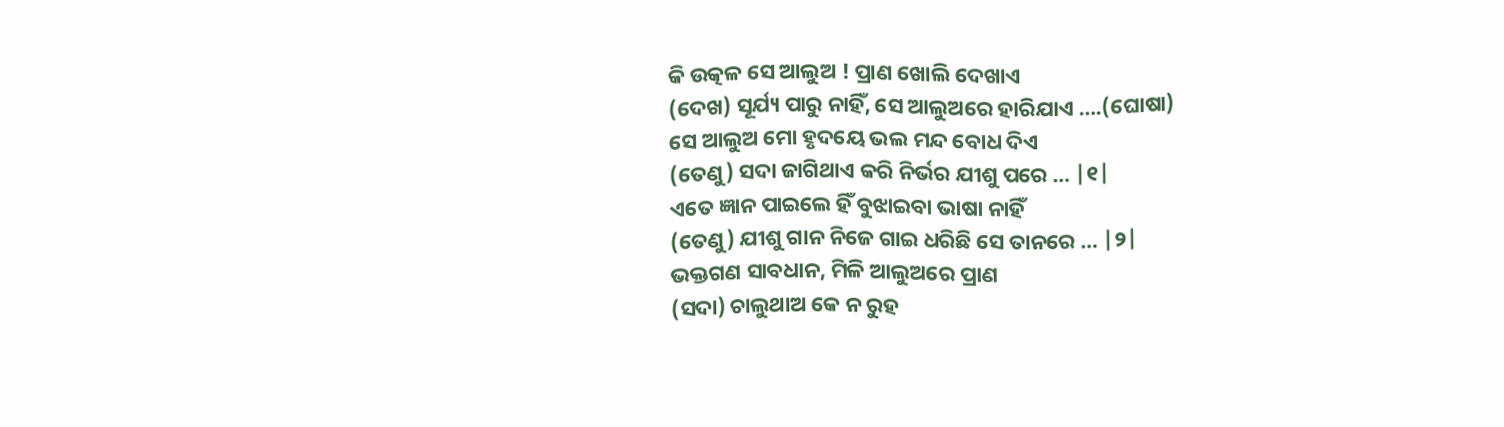କି ଉତ୍କଳ ସେ ଆଲୁଅ ! ପ୍ରାଣ ଖୋଲି ଦେଖାଏ
(ଦେଖ) ସୂର୍ଯ୍ୟ ପାରୁ ନାହିଁ, ସେ ଆଲୁଅରେ ହାରିଯାଏ ….(ଘୋଷା)
ସେ ଆଲୁଅ ମୋ ହୃଦୟେ ଭଲ ମନ୍ଦ ବୋଧ ଦିଏ
(ତେଣୁ) ସଦା ଜାଗିଥାଏ କରି ନିର୍ଭର ଯୀଶୁ ପରେ … |୧|
ଏତେ ଜ୍ଞାନ ପାଇଲେ ହିଁ ବୁଝାଇବା ଭାଷା ନାହିଁ
(ତେଣୁ) ଯୀଶୁ ଗାନ ନିଜେ ଗାଇ ଧରିଛି ସେ ତାନରେ … |୨|
ଭକ୍ତଗଣ ସାବଧାନ, ମିଳି ଆଲୁଅରେ ପ୍ରାଣ
(ସଦା) ଚାଲୁଥାଅ କେ ନ ରୁହ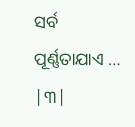ସର୍ବ ପୂର୍ଣ୍ଣତାଯାଏ … |୩|